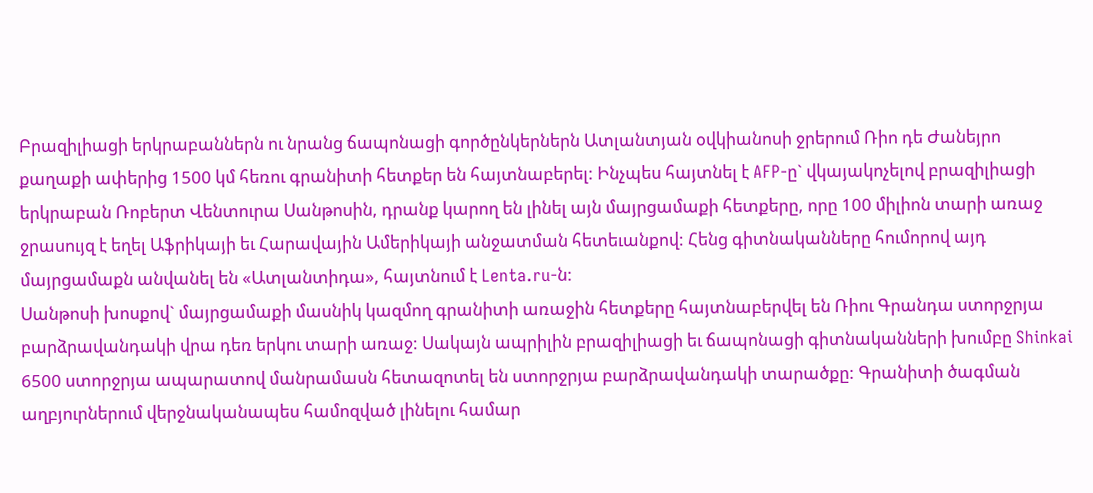Բրազիլիացի երկրաբաններն ու նրանց ճապոնացի գործընկերներն Ատլանտյան օվկիանոսի ջրերում Ռիո դե Ժանեյրո քաղաքի ափերից 1500 կմ հեռու գրանիտի հետքեր են հայտնաբերել: Ինչպես հայտնել է AFP-ը` վկայակոչելով բրազիլիացի երկրաբան Ռոբերտ Վենտուրա Սանթոսին, դրանք կարող են լինել այն մայրցամաքի հետքերը, որը 100 միլիոն տարի առաջ ջրասույզ է եղել Աֆրիկայի եւ Հարավային Ամերիկայի անջատման հետեւանքով: Հենց գիտնականները հումորով այդ մայրցամաքն անվանել են «Ատլանտիդա», հայտնում է Lenta.ru-ն:
Սանթոսի խոսքով` մայրցամաքի մասնիկ կազմող գրանիտի առաջին հետքերը հայտնաբերվել են Ռիու Գրանդա ստորջրյա բարձրավանդակի վրա դեռ երկու տարի առաջ: Սակայն ապրիլին բրազիլիացի եւ ճապոնացի գիտնականների խումբը Shinkai 6500 ստորջրյա ապարատով մանրամասն հետազոտել են ստորջրյա բարձրավանդակի տարածքը: Գրանիտի ծագման աղբյուրներում վերջնականապես համոզված լինելու համար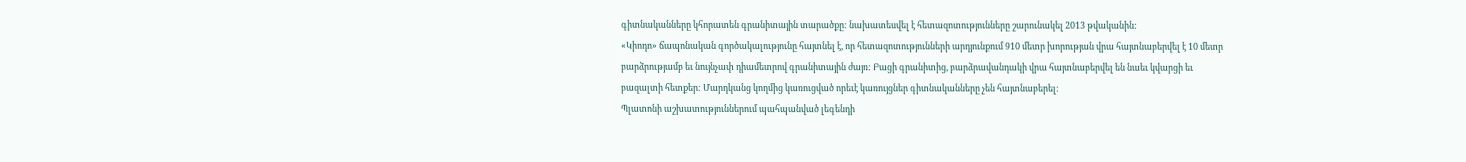գիտնականները կհորատեն գրանիտային տարածքը: նախատեսվել է հետազոտությունները շարունակել 2013 թվականին:
«Կիոդո» ճապոնական գործակալությունը հայտնել է, որ հետազոտությունների արդյունքում 910 մետր խորության վրա հայտնաբերվել է 10 մետր բարձրությամբ եւ նույնչափ դիամետրով գրանիտային ժայռ: Բացի գրանիտից, բարձրավանդակի վրա հայտնաբերվել են նաեւ կվարցի եւ բազալտի հետքեր: Մարդկանց կողմից կառուցված որեւէ կառույցներ գիտնականները չեն հայտնաբերել:
Պլատոնի աշխատություններում պահպանված լեգենդի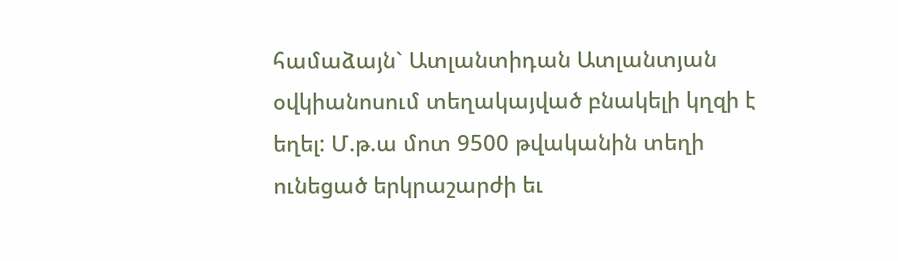համաձայն` Ատլանտիդան Ատլանտյան օվկիանոսում տեղակայված բնակելի կղզի է եղել: Մ.թ.ա մոտ 9500 թվականին տեղի ունեցած երկրաշարժի եւ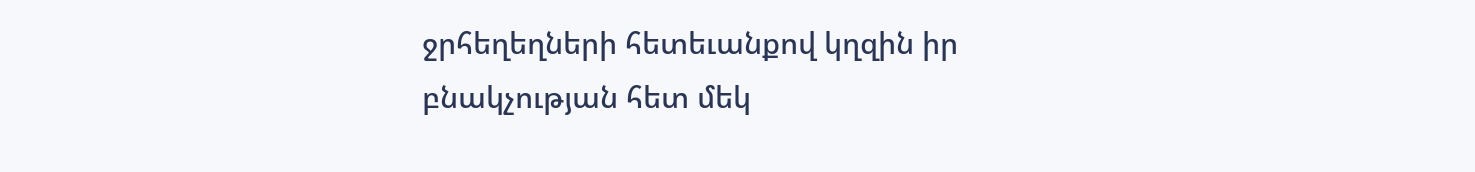ջրհեղեղների հետեւանքով կղզին իր բնակչության հետ մեկ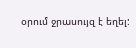օրում ջրասույզ է եղել: